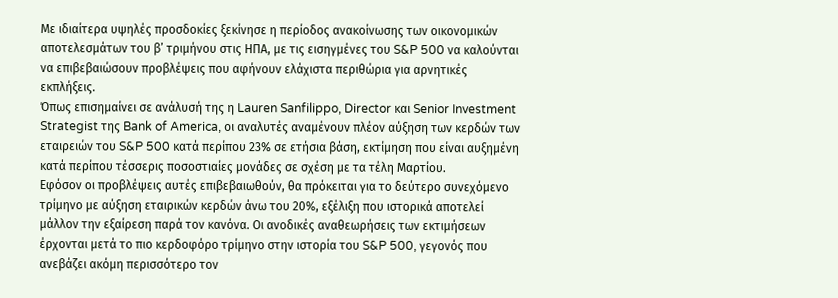Με ιδιαίτερα υψηλές προσδοκίες ξεκίνησε η περίοδος ανακοίνωσης των οικονομικών αποτελεσμάτων του β’ τριμήνου στις ΗΠΑ, με τις εισηγμένες του S&P 500 να καλούνται να επιβεβαιώσουν προβλέψεις που αφήνουν ελάχιστα περιθώρια για αρνητικές εκπλήξεις.
Όπως επισημαίνει σε ανάλυσή της η Lauren Sanfilippo, Director και Senior Investment Strategist της Bank of America, οι αναλυτές αναμένουν πλέον αύξηση των κερδών των εταιρειών του S&P 500 κατά περίπου 23% σε ετήσια βάση, εκτίμηση που είναι αυξημένη κατά περίπου τέσσερις ποσοστιαίες μονάδες σε σχέση με τα τέλη Μαρτίου.
Εφόσον οι προβλέψεις αυτές επιβεβαιωθούν, θα πρόκειται για το δεύτερο συνεχόμενο τρίμηνο με αύξηση εταιρικών κερδών άνω του 20%, εξέλιξη που ιστορικά αποτελεί μάλλον την εξαίρεση παρά τον κανόνα. Οι ανοδικές αναθεωρήσεις των εκτιμήσεων έρχονται μετά το πιο κερδοφόρο τρίμηνο στην ιστορία του S&P 500, γεγονός που ανεβάζει ακόμη περισσότερο τον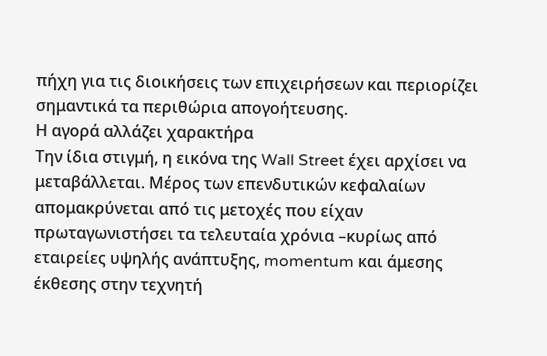πήχη για τις διοικήσεις των επιχειρήσεων και περιορίζει σημαντικά τα περιθώρια απογοήτευσης.
Η αγορά αλλάζει χαρακτήρα
Την ίδια στιγμή, η εικόνα της Wall Street έχει αρχίσει να μεταβάλλεται. Μέρος των επενδυτικών κεφαλαίων απομακρύνεται από τις μετοχές που είχαν πρωταγωνιστήσει τα τελευταία χρόνια –κυρίως από εταιρείες υψηλής ανάπτυξης, momentum και άμεσης έκθεσης στην τεχνητή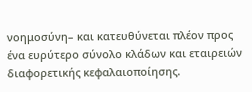νοημοσύνη– και κατευθύνεται πλέον προς ένα ευρύτερο σύνολο κλάδων και εταιρειών διαφορετικής κεφαλαιοποίησης.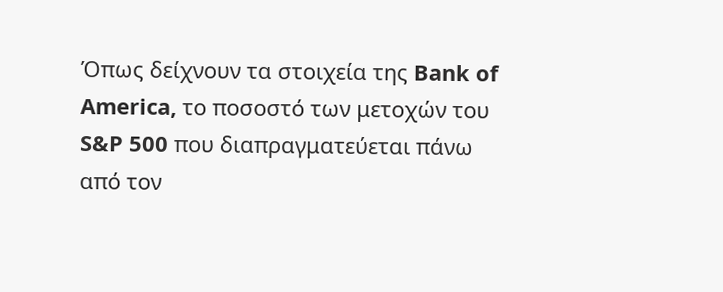Όπως δείχνουν τα στοιχεία της Bank of America, το ποσοστό των μετοχών του S&P 500 που διαπραγματεύεται πάνω από τον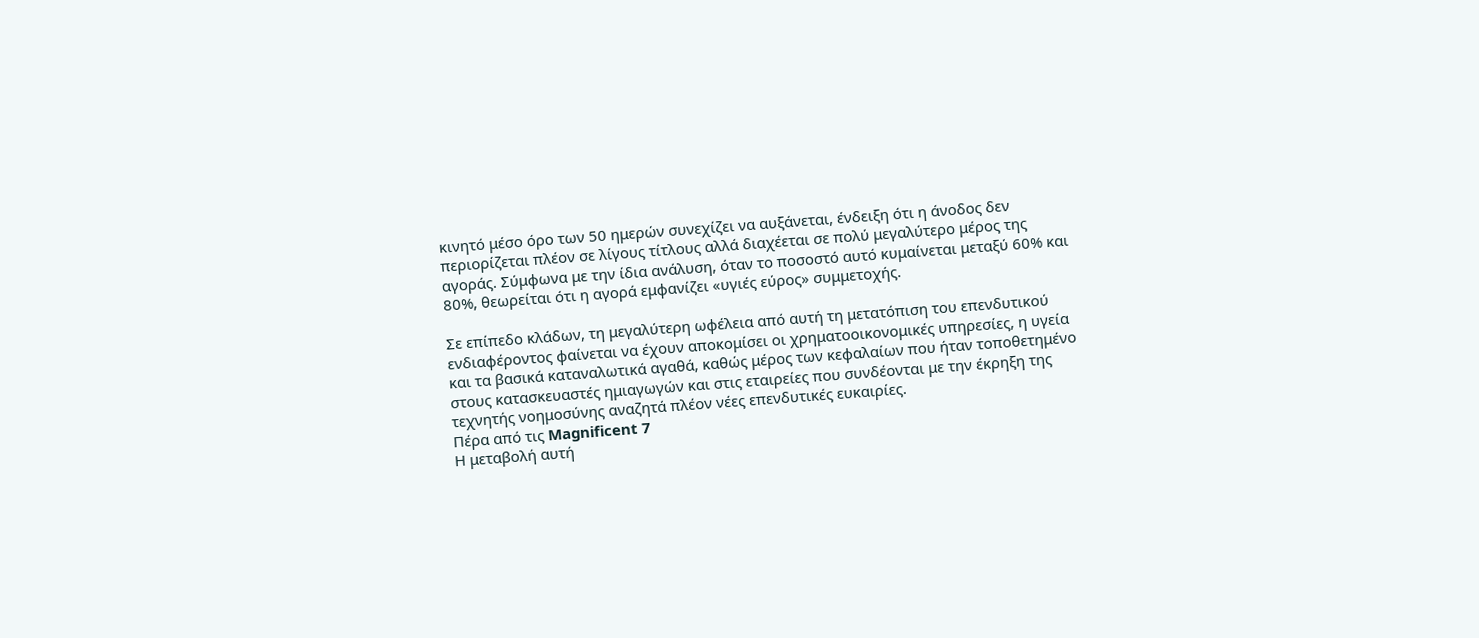κινητό μέσο όρο των 50 ημερών συνεχίζει να αυξάνεται, ένδειξη ότι η άνοδος δεν περιορίζεται πλέον σε λίγους τίτλους αλλά διαχέεται σε πολύ μεγαλύτερο μέρος της αγοράς. Σύμφωνα με την ίδια ανάλυση, όταν το ποσοστό αυτό κυμαίνεται μεταξύ 60% και 80%, θεωρείται ότι η αγορά εμφανίζει «υγιές εύρος» συμμετοχής.

Σε επίπεδο κλάδων, τη μεγαλύτερη ωφέλεια από αυτή τη μετατόπιση του επενδυτικού ενδιαφέροντος φαίνεται να έχουν αποκομίσει οι χρηματοοικονομικές υπηρεσίες, η υγεία και τα βασικά καταναλωτικά αγαθά, καθώς μέρος των κεφαλαίων που ήταν τοποθετημένο στους κατασκευαστές ημιαγωγών και στις εταιρείες που συνδέονται με την έκρηξη της τεχνητής νοημοσύνης αναζητά πλέον νέες επενδυτικές ευκαιρίες.
Πέρα από τις Magnificent 7
Η μεταβολή αυτή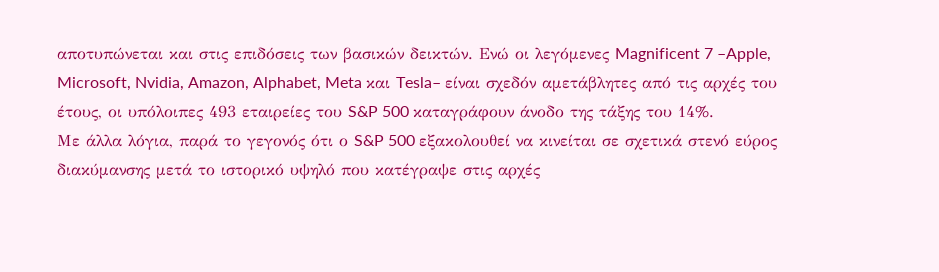αποτυπώνεται και στις επιδόσεις των βασικών δεικτών. Ενώ οι λεγόμενες Magnificent 7 –Apple, Microsoft, Nvidia, Amazon, Alphabet, Meta και Tesla– είναι σχεδόν αμετάβλητες από τις αρχές του έτους, οι υπόλοιπες 493 εταιρείες του S&P 500 καταγράφουν άνοδο της τάξης του 14%.
Με άλλα λόγια, παρά το γεγονός ότι ο S&P 500 εξακολουθεί να κινείται σε σχετικά στενό εύρος διακύμανσης μετά το ιστορικό υψηλό που κατέγραψε στις αρχές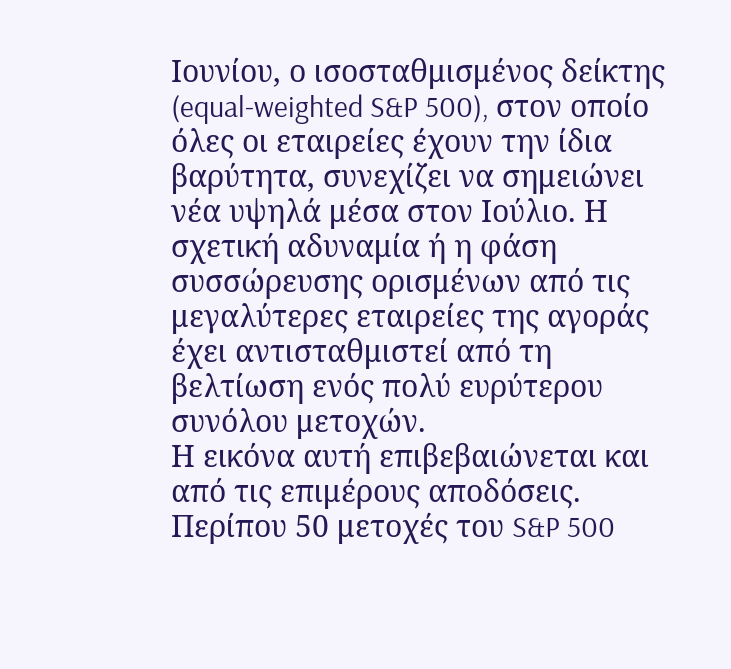Ιουνίου, ο ισοσταθμισμένος δείκτης (equal-weighted S&P 500), στον οποίο όλες οι εταιρείες έχουν την ίδια βαρύτητα, συνεχίζει να σημειώνει νέα υψηλά μέσα στον Ιούλιο. Η σχετική αδυναμία ή η φάση συσσώρευσης ορισμένων από τις μεγαλύτερες εταιρείες της αγοράς έχει αντισταθμιστεί από τη βελτίωση ενός πολύ ευρύτερου συνόλου μετοχών.
Η εικόνα αυτή επιβεβαιώνεται και από τις επιμέρους αποδόσεις. Περίπου 50 μετοχές του S&P 500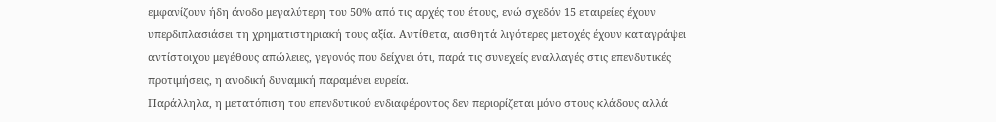εμφανίζουν ήδη άνοδο μεγαλύτερη του 50% από τις αρχές του έτους, ενώ σχεδόν 15 εταιρείες έχουν υπερδιπλασιάσει τη χρηματιστηριακή τους αξία. Αντίθετα, αισθητά λιγότερες μετοχές έχουν καταγράψει αντίστοιχου μεγέθους απώλειες, γεγονός που δείχνει ότι, παρά τις συνεχείς εναλλαγές στις επενδυτικές προτιμήσεις, η ανοδική δυναμική παραμένει ευρεία.
Παράλληλα, η μετατόπιση του επενδυτικού ενδιαφέροντος δεν περιορίζεται μόνο στους κλάδους αλλά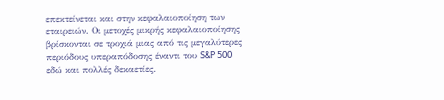επεκτείνεται και στην κεφαλαιοποίηση των εταιρειών. Οι μετοχές μικρής κεφαλαιοποίησης βρίσκονται σε τροχιά μιας από τις μεγαλύτερες περιόδους υπεραπόδοσης έναντι του S&P 500 εδώ και πολλές δεκαετίες.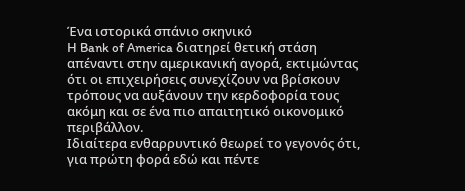Ένα ιστορικά σπάνιο σκηνικό
Η Bank of America διατηρεί θετική στάση απέναντι στην αμερικανική αγορά, εκτιμώντας ότι οι επιχειρήσεις συνεχίζουν να βρίσκουν τρόπους να αυξάνουν την κερδοφορία τους ακόμη και σε ένα πιο απαιτητικό οικονομικό περιβάλλον.
Ιδιαίτερα ενθαρρυντικό θεωρεί το γεγονός ότι, για πρώτη φορά εδώ και πέντε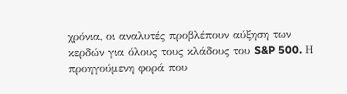χρόνια, οι αναλυτές προβλέπουν αύξηση των κερδών για όλους τους κλάδους του S&P 500. Η προηγούμενη φορά που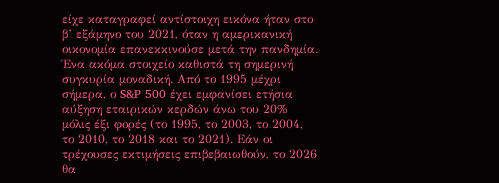είχε καταγραφεί αντίστοιχη εικόνα ήταν στο β’ εξάμηνο του 2021, όταν η αμερικανική οικονομία επανεκκινούσε μετά την πανδημία.
Ένα ακόμα στοιχείο καθιστά τη σημερινή συγκυρία μοναδική. Από το 1995 μέχρι σήμερα, ο S&P 500 έχει εμφανίσει ετήσια αύξηση εταιρικών κερδών άνω του 20% μόλις έξι φορές (το 1995, το 2003, το 2004, το 2010, το 2018 και το 2021). Εάν οι τρέχουσες εκτιμήσεις επιβεβαιωθούν, το 2026 θα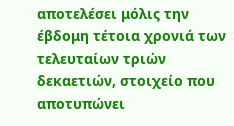αποτελέσει μόλις την έβδομη τέτοια χρονιά των τελευταίων τριών δεκαετιών, στοιχείο που αποτυπώνει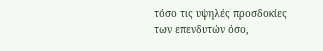τόσο τις υψηλές προσδοκίες των επενδυτών όσο,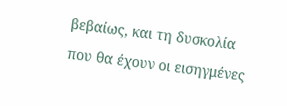βεβαίως, και τη δυσκολία που θα έχουν οι εισηγμένες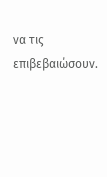να τις επιβεβαιώσουν.